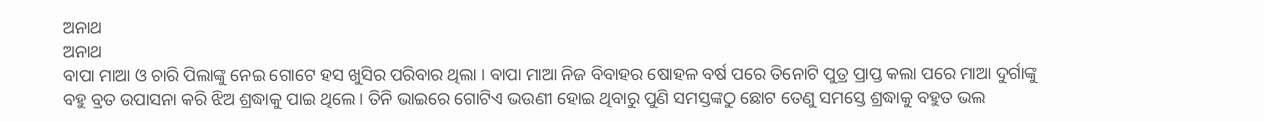ଅନାଥ
ଅନାଥ
ବାପା ମାଆ ଓ ଚାରି ପିଲାଙ୍କୁ ନେଇ ଗୋଟେ ହସ ଖୁସିର ପରିବାର ଥିଲା । ବାପା ମାଆ ନିଜ ବିବାହର ଷୋହଳ ବର୍ଷ ପରେ ତିନୋଟି ପୁତ୍ର ପ୍ରାପ୍ତ କଲା ପରେ ମାଆ ଦୁର୍ଗାଙ୍କୁ ବହୁ ବ୍ରତ ଉପାସନା କରି ଝିଅ ଶ୍ରଦ୍ଧାକୁ ପାଇ ଥିଲେ । ତିନି ଭାଇରେ ଗୋଟିଏ ଭଉଣୀ ହୋଇ ଥିବାରୁ ପୁଣି ସମସ୍ତଙ୍କଠୁ ଛୋଟ ତେଣୁ ସମସ୍ତେ ଶ୍ରଦ୍ଧାକୁ ବହୁତ ଭଲ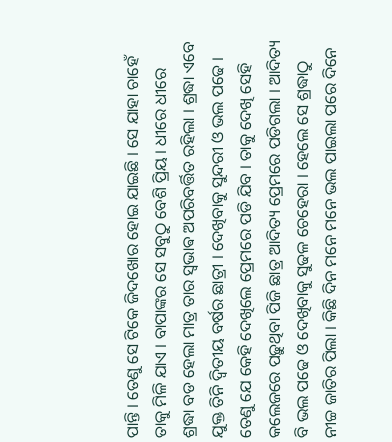ପାନ୍ତି । ତେଣୁ ସେ ଟିକେ ଜିଦଖୋର ହୋଇ ଯାଇଛି । ସେ ଯାହା ଚାହେଁ ତାକୁ ମିଳି ଯାଏ । ବାପାଙ୍କର ସେ ସବୁଠୁ ବେଶି ପ୍ରିୟ । ଧୀରେ ଧୀରେ ଶ୍ରଦ୍ଧା ବଡ ହେଲା ମାତ୍ର ତାର ସ୍ଵଭାଵ ଅପରିବର୍ତ୍ତିତ ରହିଲା । ଶ୍ରଦ୍ଧା ଏବେ ଯୁକ୍ତ ତିନି ଦ୍ୱିତୀୟ ବର୍ଷର ଛାତ୍ରୀ । ଦେଖିବାକୁ ସୁନ୍ଦରୀ ଓ ଭଲ ପଢେ । ତେଣୁ ଯେ କେହି ଦେଖିଲେ ପ୍ରେମରେ ପଡି ଯିବ । ତାକୁ ଦେଖି ସେହି କଲେଜରେ ପଢ଼ୁଥିବା ପିଜି ଛାତ୍ର ଆଦିତ୍ୟ ପ୍ରେମରେ ପଡିଗଲା । ଆଦିତ୍ୟ ବି ଭଲ ପଢେ ଓ ଦେଖିବାକୁ ସୁଢଳ ଚେହେରା । ହେଲେ ସେ ଶ୍ରଦ୍ଧାଠୁ ନୀଚ୍ଚ ଜାତିର ପିଲା । କିଛି ଦିନ ମନେ ମନେ ଭଲ ପାଇଲା ପରେ ଦିନେ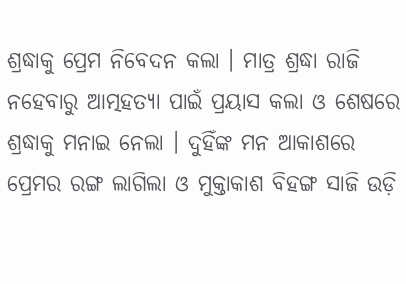ଶ୍ରଦ୍ଧାକୁ ପ୍ରେମ ନିବେଦନ କଲା । ମାତ୍ର ଶ୍ରଦ୍ଧା ରାଜି ନହେବାରୁ ଆତ୍ମହତ୍ୟା ପାଇଁ ପ୍ରୟାସ କଲା ଓ ଶେଷରେ ଶ୍ରଦ୍ଧାକୁ ମନାଇ ନେଲା । ଦୁହିଁଙ୍କ ମନ ଆକାଶରେ ପ୍ରେମର ରଙ୍ଗ ଲାଗିଲା ଓ ମୁକ୍ତାକାଶ ବିହଙ୍ଗ ସାଜି ଉଡ଼ି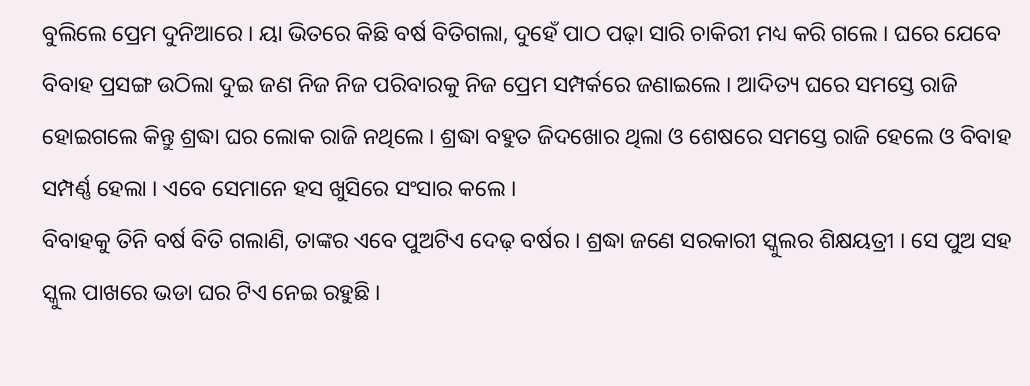ବୁଲିଲେ ପ୍ରେମ ଦୁନିଆରେ । ୟା ଭିତରେ କିଛି ବର୍ଷ ବିତିଗଲା, ଦୁହେଁ ପାଠ ପଢ଼ା ସାରି ଚାକିରୀ ମଧ୍ୟ କରି ଗଲେ । ଘରେ ଯେବେ ବିବାହ ପ୍ରସଙ୍ଗ ଉଠିଲା ଦୁଇ ଜଣ ନିଜ ନିଜ ପରିବାରକୁ ନିଜ ପ୍ରେମ ସମ୍ପର୍କରେ ଜଣାଇଲେ । ଆଦିତ୍ୟ ଘରେ ସମସ୍ତେ ରାଜି ହୋଇଗଲେ କିନ୍ତୁ ଶ୍ରଦ୍ଧା ଘର ଲୋକ ରାଜି ନଥିଲେ । ଶ୍ରଦ୍ଧା ବହୁତ ଜିଦଖୋର ଥିଲା ଓ ଶେଷରେ ସମସ୍ତେ ରାଜି ହେଲେ ଓ ବିବାହ ସମ୍ପର୍ଣ୍ଣ ହେଲା । ଏବେ ସେମାନେ ହସ ଖୁସିରେ ସଂସାର କଲେ ।
ବିବାହକୁ ତିନି ବର୍ଷ ବିତି ଗଲାଣି, ତାଙ୍କର ଏବେ ପୁଅଟିଏ ଦେଢ଼ ବର୍ଷର । ଶ୍ରଦ୍ଧା ଜଣେ ସରକାରୀ ସ୍କୁଲର ଶିକ୍ଷୟତ୍ରୀ । ସେ ପୁଅ ସହ ସ୍କୁଲ ପାଖରେ ଭଡା ଘର ଟିଏ ନେଇ ରହୁଛି ।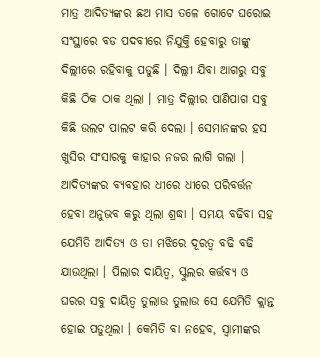ମାତ୍ର ଆଦିତ୍ୟଙ୍କର ଛଅ ମାସ ତଳେ ଗୋଟେ ଘରୋଇ ସଂସ୍ଥାରେ ବଡ ପଦବୀରେ ନିଯୁକ୍ତି ହେବାରୁ ତାଙ୍କୁ ଦିଲ୍ଲୀରେ ରହିବାକୁ ପଡୁଛି । ଦିଲ୍ଲୀ ଯିବା ଆଗରୁ ସବୁ କିଛି ଠିକ ଠାକ ଥିଲା । ମାତ୍ର ଦିଲ୍ଲୀର ପାଣିପାଗ ସବୁ କିଛି ଉଲଟ ପାଲଟ କରି ଦେଲା । ସେମାନଙ୍କର ହସ ଖୁସିର ସଂସାରକୁ କାହାର ନଜର ଲାଗି ଗଲା । ଆଦିତ୍ୟଙ୍କର ବ୍ୟବହାର ଧୀରେ ଧୀରେ ପରିବର୍ତ୍ତନ ହେବା ଅନୁଭବ କରୁ ଥିଲା ଶ୍ରଦ୍ଧା । ସମୟ ବଢିବା ସହ ଯେମିତି ଆଦିତ୍ୟ ଓ ତା ମଝିରେ ଦୂରତ୍ୱ ବଢି ବଢି ଯାଉଥିଲା । ପିଲାର ଦାୟିତ୍ୱ, ସ୍କୁଲର କର୍ତ୍ତବ୍ୟ ଓ ଘରର ସବୁ ଦାୟିତ୍ୱ ତୁଲାଉ ତୁଲାଉ ସେ ଯେମିତି କ୍ଲାନ୍ତ ହୋଇ ପଡୁଥିଲା । କେମିତି ବା ନହେବ, ସ୍ୱାମୀଙ୍କର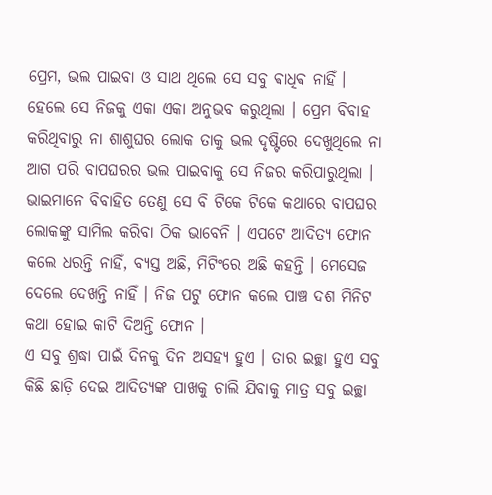ପ୍ରେମ, ଭଲ ପାଇବା ଓ ସାଥ ଥିଲେ ସେ ସବୁ ଵାଧିଵ ନାହିଁ । ହେଲେ ସେ ନିଜକୁ ଏକା ଏକା ଅନୁଭବ କରୁଥିଲା । ପ୍ରେମ ବିବାହ କରିଥିବାରୁ ନା ଶାଶୁଘର ଲୋକ ତାକୁ ଭଲ ଦୃଷ୍ଟିରେ ଦେଖୁଥିଲେ ନା ଆଗ ପରି ବାପଘରର ଭଲ ପାଇବାକୁ ସେ ନିଜର କରିପାରୁଥିଲା । ଭାଇମାନେ ବିବାହିତ ତେଣୁ ସେ ବି ଟିକେ ଟିକେ କଥାରେ ବାପଘର ଲୋକଙ୍କୁ ସାମିଲ କରିବା ଠିକ ଭାବେନି । ଏପଟେ ଆଦିତ୍ୟ ଫୋନ କଲେ ଧରନ୍ତି ନାହିଁ, ବ୍ୟସ୍ତ ଅଛି, ମିଟିଂରେ ଅଛି କହନ୍ତି । ମେସେଜ ଦେଲେ ଦେଖନ୍ତି ନାହିଁ । ନିଜ ପଟୁ ଫୋନ କଲେ ପାଞ୍ଚ ଦଶ ମିନିଟ କଥା ହୋଇ କାଟି ଦିଅନ୍ତି ଫୋନ ।
ଏ ସବୁ ଶ୍ରଦ୍ଧା ପାଇଁ ଦିନକୁ ଦିନ ଅସହ୍ୟ ହୁଏ । ତାର ଇଚ୍ଛା ହୁଏ ସବୁ କିଛି ଛାଡ଼ି ଦେଇ ଆଦିତ୍ୟଙ୍କ ପାଖକୁ ଚାଲି ଯିବାକୁ ମାତ୍ର ସବୁ ଇଚ୍ଛା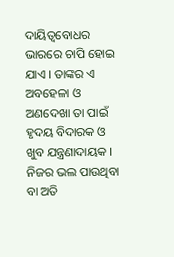ଦାୟିତ୍ୱବୋଧର ଭାରରେ ଚାପି ହୋଇ ଯାଏ । ତାଙ୍କର ଏ ଅବହେଳା ଓ ଅଣଦେଖା ତା ପାଇଁ ହୃଦୟ ବିଦାରକ ଓ ଖୁବ ଯନ୍ତ୍ରଣାଦାୟକ । ନିଜର ଭଲ ପାଉଥିବା ବା ଅତି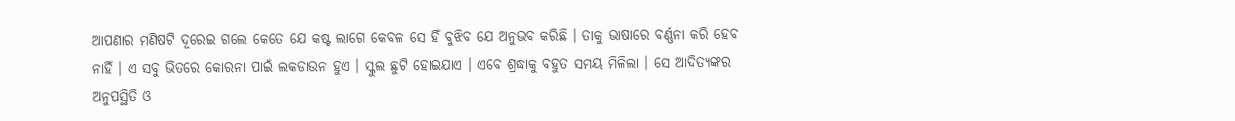ଆପଣାର ମଣିଷଟି ଦୂରେଇ ଗଲେ କେତେ ଯେ କଷ୍ଟ ଲାଗେ କେବଳ ସେ ହିଁ ବୁଝିବ ଯେ ଅନୁଭବ କରିଛି । ତାକୁ ଭାଷାରେ ବର୍ଣ୍ଣନା କରି ହେବ ନାହିଁ । ଏ ସବୁ ଭିତରେ କୋରନା ପାଇଁ ଲକଡାଉନ ହୁଏ । ସ୍କୁଲ ଛୁଟି ହୋଇଯାଏ । ଏବେ ଶ୍ରଦ୍ଧାକୁ ବହୁତ ସମୟ ମିଳିଲା । ସେ ଆଦିତ୍ୟଙ୍କର ଅନୁପସ୍ଥିତି ଓ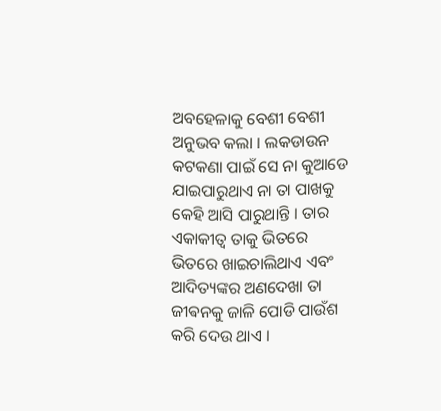ଅବହେଳାକୁ ବେଶୀ ବେଶୀ ଅନୁଭବ କଲା । ଲକଡାଉନ କଟକଣା ପାଇଁ ସେ ନା କୁଆଡେ ଯାଇପାରୁଥାଏ ନା ତା ପାଖକୁ କେହି ଆସି ପାରୁଥାନ୍ତି । ତାର ଏକାକୀତ୍ୱ ତାକୁ ଭିତରେ ଭିତରେ ଖାଇଚାଲିଥାଏ ଏବଂ ଆଦିତ୍ୟଙ୍କର ଅଣଦେଖା ତା ଜୀଵନକୁ ଜାଳି ପୋଡି ପାଉଁଶ କରି ଦେଉ ଥାଏ ।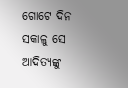ଗୋଟେ ଦିନ ସକାଳୁ ସେ ଆଦିତ୍ୟଙ୍କୁ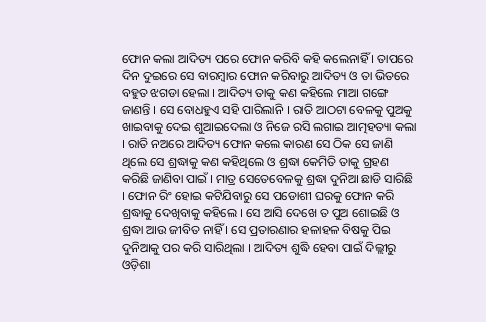ଫୋନ କଲା ଆଦିତ୍ୟ ପରେ ଫୋନ କରିବି କହି କଲେନାହିଁ । ତାପରେ ଦିନ ଦୁଇରେ ସେ ବାରମ୍ବାର ଫୋନ କରିବାରୁ ଆଦିତ୍ୟ ଓ ତା ଭିତରେ ବହୁତ ଝଗଡା ହେଲା । ଆଦିତ୍ୟ ତାକୁ କଣ କହିଲେ ମାଆ ଗଙ୍ଗେ ଜାଣନ୍ତି । ସେ ବୋଧହୁଏ ସହି ପାରିଲାନି । ରାତି ଆଠଟା ବେଳକୁ ପୁଅକୁ ଖାଇବାକୁ ଦେଇ ଶୁଆଇଦେଲା ଓ ନିଜେ ରସି ଲଗାଇ ଆତ୍ମହତ୍ୟା କଲା । ରାତି ନଅରେ ଆଦିତ୍ୟ ଫୋନ କଲେ କାରଣ ସେ ଠିକ ସେ ଜାଣି ଥିଲେ ସେ ଶ୍ରଦ୍ଧାକୁ କଣ କହିଥିଲେ ଓ ଶ୍ରଦ୍ଧା କେମିତି ତାକୁ ଗ୍ରହଣ କରିଛି ଜାଣିବା ପାଇଁ । ମାତ୍ର ସେତେବେଳକୁ ଶ୍ରଦ୍ଧା ଦୁନିଆ ଛାଡି ସାରିଛି । ଫୋନ ରିଂ ହୋଇ କଟିଯିବାରୁ ସେ ପଡୋଶୀ ଘରକୁ ଫୋନ କରି ଶ୍ରଦ୍ଧାକୁ ଦେଖିବାକୁ କହିଲେ । ସେ ଆସି ଦେଖେ ତ ପୁଅ ଶୋଇଛି ଓ ଶ୍ରଦ୍ଧା ଆଉ ଜୀବିତ ନାହିଁ । ସେ ପ୍ରତାରଣାର ହଳାହଳ ବିଷକୁ ପିଇ ଦୁନିଆକୁ ପର କରି ସାରିଥିଲା । ଆଦିତ୍ୟ ଶୁଦ୍ଧି ହେବା ପାଇଁ ଦିଲ୍ଲୀରୁ ଓଡ଼ିଶା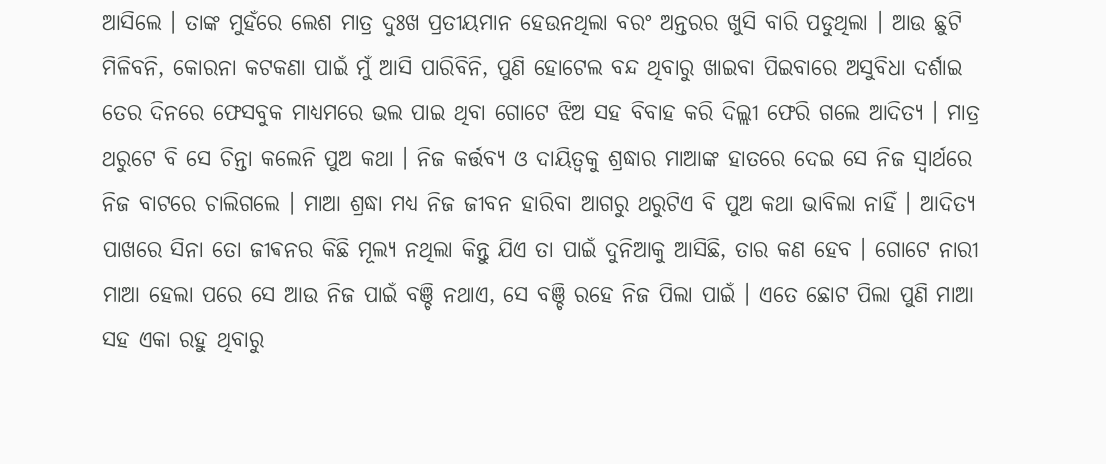ଆସିଲେ । ତାଙ୍କ ମୁହଁରେ ଲେଶ ମାତ୍ର ଦୁଃଖ ପ୍ରତୀୟମାନ ହେଉନଥିଲା ବରଂ ଅନ୍ତରର ଖୁସି ବାରି ପଡୁଥିଲା । ଆଉ ଛୁଟି ମିଳିବନି, କୋରନା କଟକଣା ପାଇଁ ମୁଁ ଆସି ପାରିବିନି, ପୁଣି ହୋଟେଲ ବନ୍ଦ ଥିବାରୁ ଖାଇବା ପିଇବାରେ ଅସୁବିଧା ଦର୍ଶାଇ ତେର ଦିନରେ ଫେସବୁକ ମାଧ୍ୟମରେ ଭଲ ପାଇ ଥିବା ଗୋଟେ ଝିଅ ସହ ବିବାହ କରି ଦିଲ୍ଲୀ ଫେରି ଗଲେ ଆଦିତ୍ୟ । ମାତ୍ର ଥରୁଟେ ବି ସେ ଚିନ୍ତା କଲେନି ପୁଅ କଥା । ନିଜ କର୍ତ୍ତବ୍ୟ ଓ ଦାୟିତ୍ୱକୁ ଶ୍ରଦ୍ଧାର ମାଆଙ୍କ ହାତରେ ଦେଇ ସେ ନିଜ ସ୍ୱାର୍ଥରେ ନିଜ ବାଟରେ ଚାଲିଗଲେ । ମାଆ ଶ୍ରଦ୍ଧା ମଧ୍ୟ ନିଜ ଜୀବନ ହାରିବା ଆଗରୁ ଥରୁଟିଏ ବି ପୁଅ କଥା ଭାବିଲା ନାହିଁ । ଆଦିତ୍ୟ ପାଖରେ ସିନା ତୋ ଜୀଵନର କିଛି ମୂଲ୍ୟ ନଥିଲା କିନ୍ତୁ ଯିଏ ତା ପାଇଁ ଦୁନିଆକୁ ଆସିଛି, ତାର କଣ ହେବ । ଗୋଟେ ନାରୀ ମାଆ ହେଲା ପରେ ସେ ଆଉ ନିଜ ପାଇଁ ବଞ୍ଚି ନଥାଏ, ସେ ବଞ୍ଚି ରହେ ନିଜ ପିଲା ପାଇଁ । ଏତେ ଛୋଟ ପିଲା ପୁଣି ମାଆ ସହ ଏକା ରହୁ ଥିବାରୁ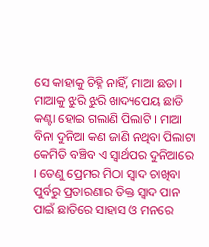ସେ କାହାକୁ ଚିହ୍ନି ନାହିଁ, ମାଆ ଛଡା । ମାଆକୁ ଝୁରି ଝୁରି ଖାଦ୍ୟପେୟ ଛାଡି କଣ୍ଟା ହୋଇ ଗଲାଣି ପିଲାଟି । ମାଆ ବିନା ଦୁନିଆ କଣ ଜାଣି ନଥିବା ପିଲାଟା କେମିତି ବଞ୍ଚିବ ଏ ସ୍ୱାର୍ଥପର ଦୁନିଆରେ । ତେଣୁ ପ୍ରେମର ମିଠା ସ୍ୱାଦ ଚାଖିବା ପୁର୍ବରୁ ପ୍ରତାରଣାର ତିକ୍ତ ସ୍ୱାଦ ପାନ ପାଇଁ ଛାତିରେ ସାହାସ ଓ ମନରେ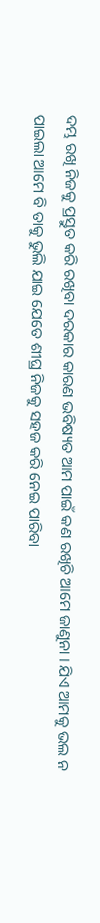ଦମ୍ଭ ରଖି ନିଜକୁ ପ୍ରସ୍ତୁତ କରି ରଖିବା ଦରକାର କାରଣ ଭବିଷ୍ୟତ ଆମ ପାଇଁ କଣ ରଖିଚି ଆମେ ଜାଣୁନା । ଯିଏ ଆମକୁ ଭଲ ନ ପାଇଲା ଆମେ ବି ତାକୁ ଭୁଲି ଯାଇ ଯେତେ ଶୀଘ୍ର ନିଜକୁ ସହଜ କରି ନେଇ ପାରିବା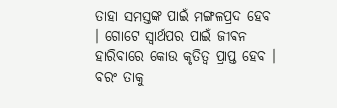ତାହା ସମସ୍ତଙ୍କ ପାଇଁ ମଙ୍ଗଳପ୍ରଦ ହେବ । ଗୋଟେ ସ୍ୱାର୍ଥପର ପାଇଁ ଜୀଵନ ହାରିବାରେ କୋଉ କୃତିତ୍ୱ ପ୍ରାପ୍ତ ହେବ । ବରଂ ତାକୁ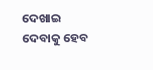ଦେଖାଇ ଦେବାକୁ ହେବ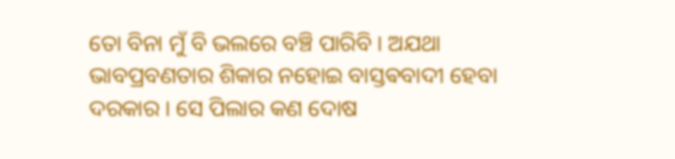ତୋ ବିନା ମୁଁ ବି ଭଲରେ ବଞ୍ଚି ପାରିବି । ଅଯଥା ଭାବପ୍ରବଣତାର ଶିକାର ନହୋଇ ବାସ୍ତଵବାଦୀ ହେବା ଦରକାର । ସେ ପିଲାର କଣ ଦୋଷ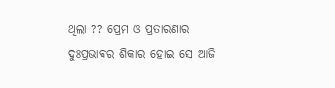ଥିଲା ?? ପ୍ରେମ ଓ ପ୍ରତାରଣାର ଦୁଃପ୍ରଭାଵର ଶିକାର ହୋଇ ସେ ଆଜି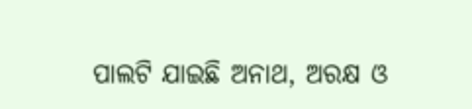ପାଲଟି ଯାଇଛି ଅନାଥ, ଅରକ୍ଷ ଓ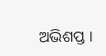ଅଭିଶପ୍ତ ।